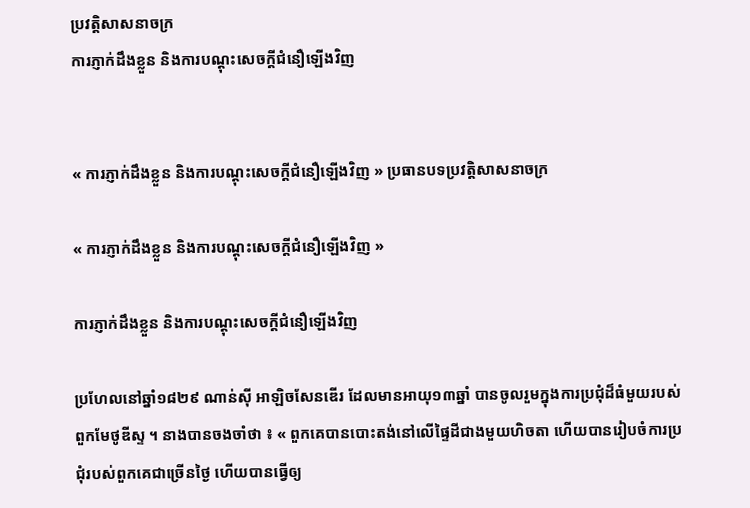ប្រវត្តិសាសនាចក្រ
ការភ្ញាក់ដឹងខ្លួន និងការបណ្ដុះសេចក្តីជំនឿឡើងវិញ


« ការភ្ញាក់ដឹងខ្លួន និងការបណ្ដុះសេចក្តីជំនឿឡើងវិញ » ប្រធានបទប្រវត្តិសាសនាចក្រ

« ការភ្ញាក់ដឹងខ្លួន និងការបណ្ដុះសេចក្តីជំនឿឡើងវិញ »

ការភ្ញាក់ដឹងខ្លួន និងការបណ្ដុះសេចក្តីជំនឿឡើងវិញ

ប្រហែលនៅឆ្នាំ១៨២៩ ណាន់ស៊ី អាឡិចសែនឌើរ ដែលមានអាយុ១៣ឆ្នាំ បានចូលរួមក្នុងការប្រជុំដ៏ធំមួយរបស់ពួកមែថូឌីស្ទ ។ នាងបានចងចាំថា ៖ « ពួកគេបានបោះតង់នៅលើផ្ទៃដីជាងមួយហិចតា ហើយបានរៀបចំការប្រជុំរបស់ពួកគេជាច្រើនថ្ងៃ ហើយបានធ្វើឲ្យ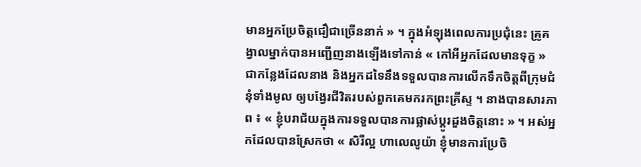មានអ្នកប្រែចិត្តជឿជាច្រើននាក់ » ។ ក្នុងអំឡុងពេលការប្រជុំនេះ គ្រូគង្វាលម្នាក់បានអញ្ជើញនាងឡើងទៅកាន់ « កៅអីអ្នកដែលមានទុក្ខ » ជាកន្លែងដែលនាង និងអ្នកដទៃនឹងទទួលបានការលើកទឹកចិត្ដពីក្រុមជំនុំទាំងមូល ឲ្យបង្វែរជីវិតរបស់ពួកគេមករកព្រះគ្រីស្ទ ។ នាងបានសារភាព ៖ « ខ្ញុំបរាជ័យក្នុងការទទួលបានការផ្លាស់ប្តូរដួងចិត្តនោះ » ។ អស់អ្នកដែលបានស្រែកថា « សិរីល្អ ហាលេលូយ៉ា ខ្ញុំមានការប្រែចិ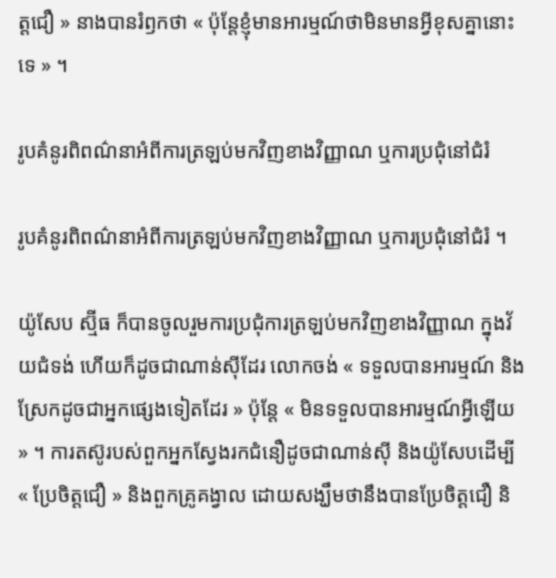ត្តជឿ » នាងបានរំឭកថា « ប៉ុន្តែខ្ញុំមានអារម្មណ៍ថាមិនមានអ្វីខុសគ្នានោះទេ » ។

រូបគំនូរពិពណ៌នាអំពីការត្រឡប់មកវិញខាងវិញ្ញាណ ឬការប្រជុំនៅជំរំ

រូបគំនូរពិពណ៌នាអំពីការត្រឡប់មកវិញខាងវិញ្ញាណ ឬការប្រជុំនៅជំរំ ។

យ៉ូសែប ស្ម៊ីធ ក៏បានចូលរួមការប្រជុំការត្រឡប់មកវិញខាងវិញ្ញាណ ក្នុងវ័យជំទង់ ហើយក៏ដូចជាណាន់ស៊ីដែរ លោកចង់ « ទទួលបានអារម្មណ៍ និងស្រែកដូចជាអ្នកផ្សេងទៀតដែរ » ប៉ុន្តែ « មិនទទួលបានអារម្មណ៍អ្វីឡើយ » ។ ការតស៊ូរបស់ពួកអ្នកស្វែងរកជំនឿដូចជាណាន់ស៊ី និងយ៉ូសែបដើម្បី « ប្រែចិត្តជឿ » និងពួកគ្រូគង្វាល ដោយសង្ឃឹមថានឹងបានប្រែចិត្តជឿ និ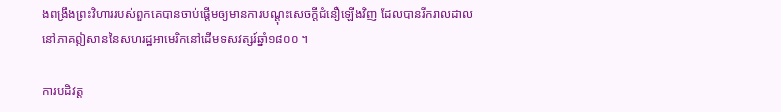ងពង្រឹងព្រះវិហាររបស់ពួកគេបានចាប់ផ្ដើមឲ្យមានការបណ្ដុះសេចក្តីជំនឿឡើងវិញ ដែលបានរីករាលដាលនៅភាគឦសាននៃសហរដ្ឋអាមេរិកនៅដើមទសវត្សរ៍ឆ្នាំ១៨០០ ។

ការបដិវត្ត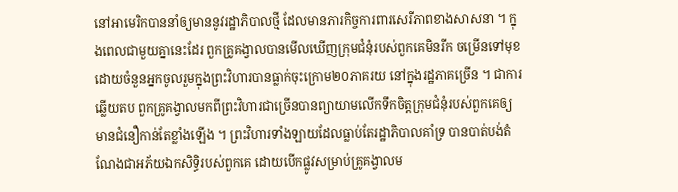នៅអាមេរិកបាននាំឲ្យមាននូវរដ្ឋាភិបាលថ្មី ដែលមានភារកិច្ចការពារសេរីភាពខាងសាសនា ។ ក្នុងពេលជាមួយគ្នានេះដែរ ពួកគ្រូគង្វាលបានមើលឃើញក្រុមជំនុំរបស់ពួកគេមិនរីក ចម្រើនទៅមុខ ដោយចំនួនអ្នកចូលរួមក្នុងព្រះវិហារបានធ្លាក់ចុះក្រោម២០ភាគរយ នៅក្នុងរដ្ឋភាគច្រើន ។ ជាការឆ្លើយតប ពួកគ្រូគង្វាលមកពីព្រះវិហារជាច្រើនបានព្យាយាមលើកទឹកចិត្តក្រុមជំនុំរបស់ពួកគេឲ្យមានជំនឿកាន់តែខ្លាំងឡើង ។ ព្រះវិហារទាំងឡាយដែលធ្លាប់តែរដ្ឋាភិបាលគាំទ្រ បានបាត់បង់តំណែងជាអភ័យឯកសិទ្ធិរបស់ពួកគេ ដោយបើកផ្លូវសម្រាប់គ្រូគង្វាលម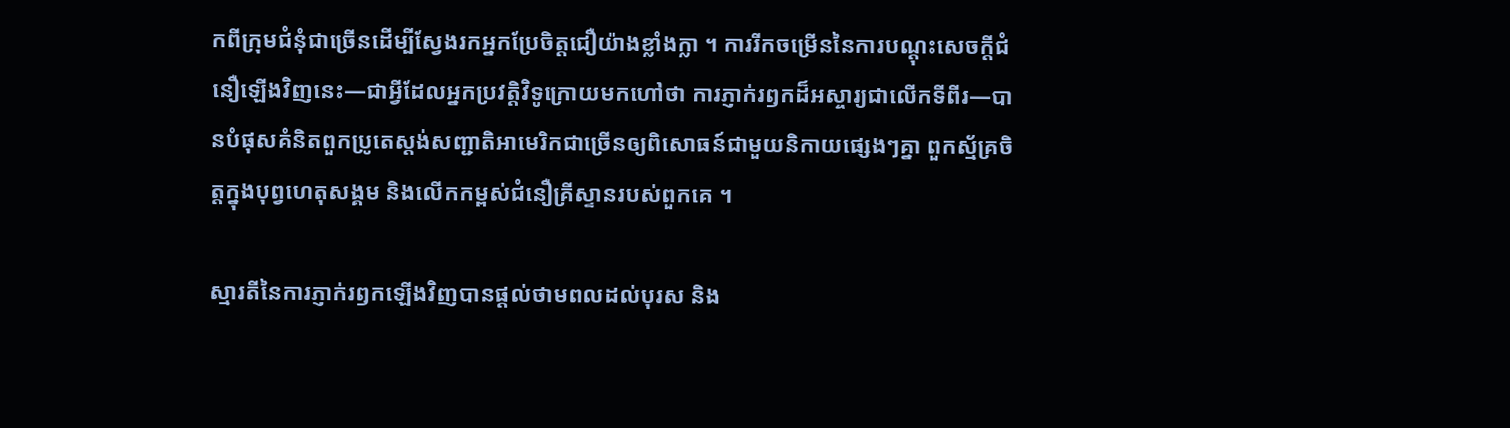កពីក្រុមជំនុំជាច្រើនដើម្បីស្វែងរកអ្នកប្រែចិត្តជឿយ៉ាងខ្លាំងក្លា ។ ការរីកចម្រើននៃការបណ្ដុះសេចក្តីជំនឿឡើងវិញនេះ—ជាអ្វីដែលអ្នកប្រវត្ដិវិទូក្រោយមកហៅថា ការភ្ញាក់រឭកដ៏អស្ចារ្យជាលើកទីពីរ—បានបំផុសគំនិតពួកប្រូតេស្តង់សញ្ជាតិអាមេរិកជាច្រើនឲ្យពិសោធន៍ជាមួយនិកាយផ្សេងៗគ្នា ពួកស្ម័គ្រចិត្តក្នុងបុព្វហេតុសង្គម និងលើកកម្ពស់ជំនឿគ្រីស្ទានរបស់ពួកគេ ។

ស្មារតីនៃការភ្ញាក់រឭកឡើងវិញបានផ្តល់ថាមពលដល់បុរស និង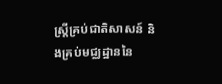ស្ត្រីគ្រប់ជាតិសាសន៍ និងគ្រប់មជ្ឈដ្ឋាននៃ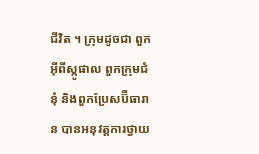ជីវិត ។ ក្រុមដូចជា ពួកអ៊ីពីស្កូផាល ពួកក្រុមជំនុំ និងពួកប្រែសប៊ីធារាន បានអនុវត្តការថ្វាយ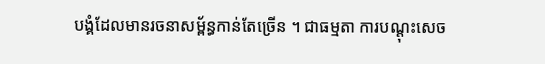បង្គំដែលមានរចនាសម្ព័ន្ធកាន់តែច្រើន ។ ជាធម្មតា ការបណ្ដុះសេច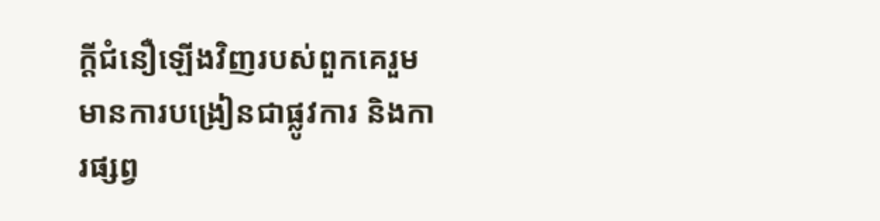ក្តីជំនឿឡើងវិញរបស់ពួកគេរួមមានការបង្រៀនជាផ្លូវការ និងការផ្សព្វ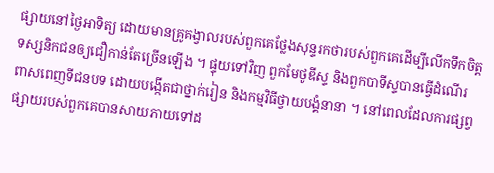ផ្សាយនៅថ្ងៃអាទិត្យ ដោយមានគ្រូគង្វាលរបស់ពួកគេថ្លែងសុន្ទរកថារបស់ពួកគេដើម្បីលើកទឹកចិត្តទស្សនិកជនឲ្យជឿកាន់តែច្រើនឡើង ។ ផ្ទុយទៅវិញ ពួកមែថូឌីស្ទ និងពួកបាទីស្ទបានធ្វើដំណើរពាសពេញទីជនបទ ដោយបង្កើតជាថ្នាក់រៀន និងកម្មវិធីថ្វាយបង្គំនានា ។ នៅពេលដែលការផ្សព្វផ្សាយរបស់ពួកគេបានសាយភាយទៅដ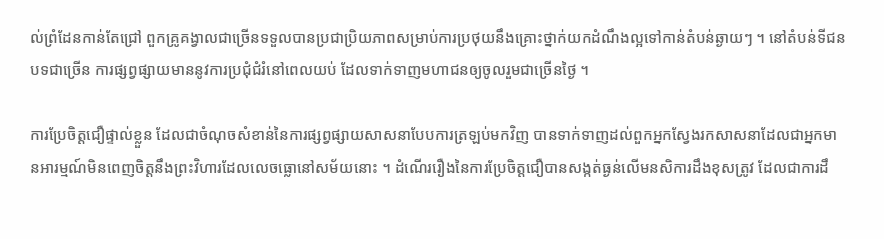ល់ព្រំដែនកាន់តែជ្រៅ ពួកគ្រូគង្វាលជាច្រើនទទួលបានប្រជាប្រិយភាពសម្រាប់ការប្រថុយនឹងគ្រោះថ្នាក់យកដំណឹងល្អទៅកាន់តំបន់ឆ្ងាយៗ ។ នៅតំបន់ទីជនបទជាច្រើន ការផ្សព្វផ្សាយមាននូវការប្រជុំជំរំនៅពេលយប់ ដែលទាក់ទាញមហាជនឲ្យចូលរួមជាច្រើនថ្ងៃ ។

ការប្រែចិត្តជឿផ្ទាល់ខ្លួន ដែលជាចំណុចសំខាន់នៃការផ្សព្វផ្សាយសាសនាបែបការត្រឡប់មកវិញ បានទាក់ទាញដល់ពួកអ្នកស្វែងរកសាសនាដែលជាអ្នកមានអារម្មណ៍មិនពេញចិត្តនឹងព្រះវិហារដែលលេចធ្លោនៅសម័យនោះ ។ ដំណើររឿងនៃការប្រែចិត្តជឿបានសង្កត់ធ្ងន់លើមនសិការដឹងខុសត្រូវ ដែលជាការដឹ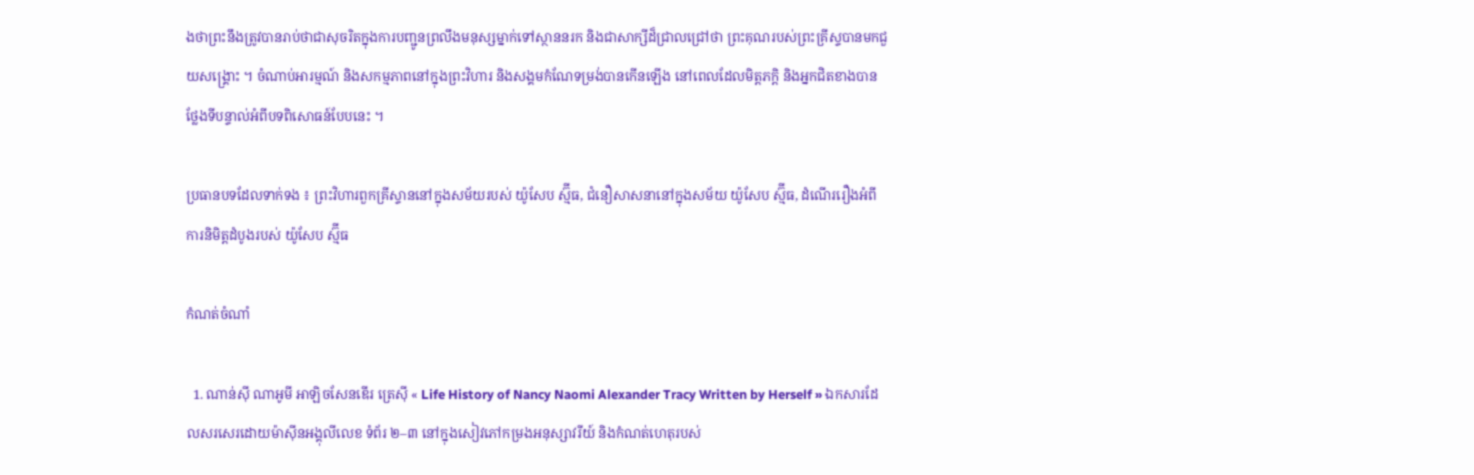ងថាព្រះនឹងត្រូវបានរាប់ថាជាសុចរិតក្នុងការបញ្ជូនព្រលឹងមនុស្សម្នាក់ទៅស្ថាននរក និងជាសាក្សីដ៏ជ្រាលជ្រៅថា ព្រះគុណរបស់ព្រះគ្រីស្ទបានមកជួយសង្គ្រោះ ។ ចំណាប់អារម្មណ៍ និងសកម្មភាពនៅក្នុងព្រះវិហារ និងសង្គមកំណែទម្រង់បានកើនឡើង នៅពេលដែលមិត្តភក្តិ និងអ្នកជិតខាងបានថ្លែងទីបន្ទាល់អំពីបទពិសោធន៍បែបនេះ ។

ប្រធានបទដែលទាក់ទង ៖ ព្រះវិហារពួកគ្រីស្ទាននៅក្នុងសម័យរបស់ យ៉ូសែប ស្ម៊ីធ, ជំនឿសាសនានៅក្នុងសម័យ យ៉ូសែប ស្ម៊ីធ, ដំណើររឿងអំពីការនិមិត្តដំបូងរបស់ យ៉ូសែប ស្ម៊ីធ

កំណត់ចំណាំ

  1. ណាន់ស៊ី ណាអូមី អាឡិចសែនឌើរ ត្រេស៊ី « Life History of Nancy Naomi Alexander Tracy Written by Herself » ឯកសារដែលសរសេរដោយម៉ាស៊ីនអង្គុលីលេខ ទំព័រ ២–៣ នៅក្នុងសៀវភៅកម្រងអនុស្សាវរីយ៍ និងកំណត់ហេតុរបស់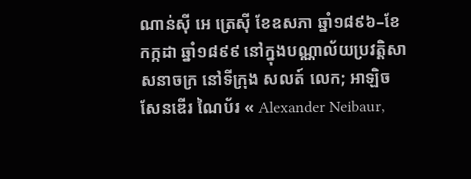ណាន់ស៊ី អេ ត្រេស៊ី ខែឧសភា ឆ្នាំ១៨៩៦–ខែកក្កដា ឆ្នាំ១៨៩៩ នៅក្នុងបណ្ណាល័យប្រវត្តិសាសនាចក្រ នៅទីក្រុង សលត៍ លេក; អាឡិចសែនឌើរ ណៃប័រ « Alexander Neibaur,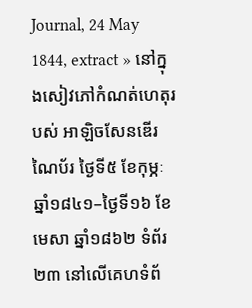Journal, 24 May 1844, extract » នៅក្នុងសៀវភៅកំណត់ហេតុរបស់ អាឡិចសែនឌើរ ណៃប័រ ថ្ងៃទី៥ ខែកុម្ភៈ ឆ្នាំ១៨៤១–ថ្ងៃទី១៦ ខែមេសា ឆ្នាំ១៨៦២ ទំព័រ ២៣ នៅលើគេហទំព័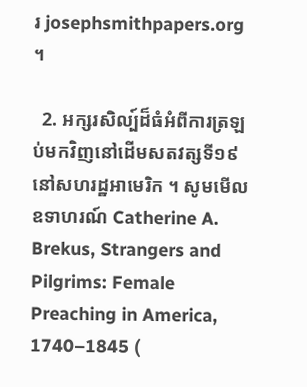រ josephsmithpapers.org ។

  2. អក្សរសិល្ប៍ដ៏ធំអំពីការត្រឡប់មកវិញនៅដើមសតវត្សទី១៩ នៅសហរដ្ឋអាមេរិក ។ សូមមើលឧទាហរណ៍ Catherine A. Brekus, Strangers and Pilgrims: Female Preaching in America, 1740–1845 (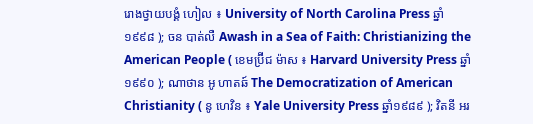រោងថ្វាយបង្គំ ហៀល ៖ University of North Carolina Press ឆ្នាំ១៩៩៨ ); ចន បាត់លឺ Awash in a Sea of Faith: Christianizing the American People ( ខេមប្រ៊ីជ ម៉ាស ៖ Harvard University Press ឆ្នាំ១៩៩០ ); ណាថាន អូ ហាតឆ៍ The Democratization of American Christianity ( នូ ហេវិន ៖ Yale University Press ឆ្នាំ១៩៨៩ ); វិតនី អរ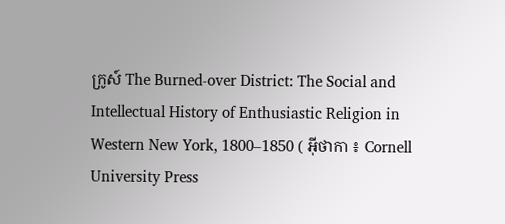ក្រូស៍ The Burned-over District: The Social and Intellectual History of Enthusiastic Religion in Western New York, 1800–1850 ( អ៊ីថាកា ៖ Cornell University Press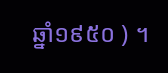ឆ្នាំ១៩៥០ ) ។